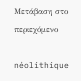Μετάβαση στο περιεχόμενο

néolithique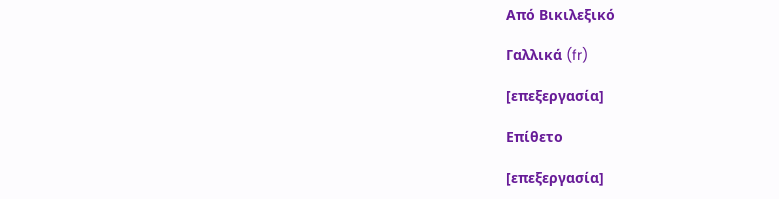Από Βικιλεξικό

Γαλλικά (fr)

[επεξεργασία]

Επίθετο

[επεξεργασία]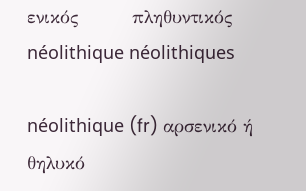ενικός         πληθυντικός
néolithique néolithiques

néolithique (fr) αρσενικό ή θηλυκό